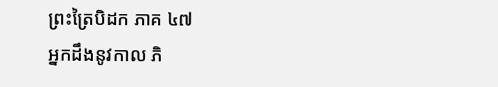ព្រះត្រៃបិដក ភាគ ៤៧
អ្នកដឹងនូវកាល ភិ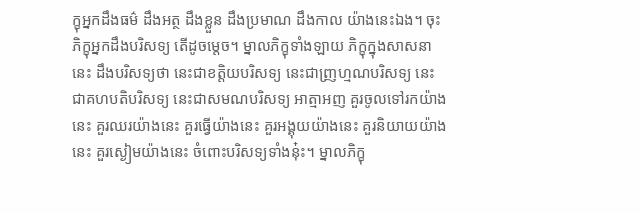ក្ខុអ្នកដឹងធម៌ ដឹងអត្ថ ដឹងខ្លួន ដឹងប្រមាណ ដឹងកាល យ៉ាងនេះឯង។ ចុះភិក្ខុអ្នកដឹងបរិសទ្យ តើដូចម្តេច។ ម្នាលភិក្ខុទាំងឡាយ ភិក្ខុក្នុងសាសនានេះ ដឹងបរិសទ្យថា នេះជាខត្តិយបរិសទ្យ នេះជាញ្រហ្មណបរិសទ្យ នេះជាគហបតិបរិសទ្យ នេះជាសមណបរិសទ្យ អាត្មាអញ គួរចូលទៅរកយ៉ាងនេះ គួរឈរយ៉ាងនេះ គួរធ្វើយ៉ាងនេះ គួរអង្គុយយ៉ាងនេះ គួរនិយាយយ៉ាងនេះ គួរស្ងៀមយ៉ាងនេះ ចំពោះបរិសទ្យទាំងនុ៎ះ។ ម្នាលភិក្ខុ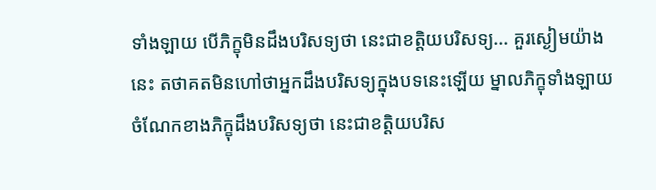ទាំងឡាយ បើភិក្ខុមិនដឹងបរិសទ្យថា នេះជាខត្តិយបរិសទ្យ... គួរស្ងៀមយ៉ាងនេះ តថាគតមិនហៅថាអ្នកដឹងបរិសទ្យក្នុងបទនេះឡើយ ម្នាលភិក្ខុទាំងឡាយ ចំណែកខាងភិក្ខុដឹងបរិសទ្យថា នេះជាខត្តិយបរិស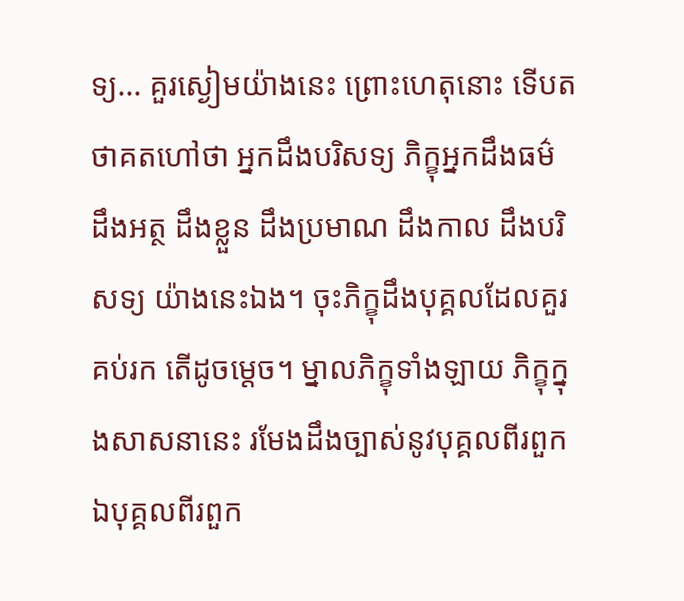ទ្យ... គួរស្ងៀមយ៉ាងនេះ ព្រោះហេតុនោះ ទើបតថាគតហៅថា អ្នកដឹងបរិសទ្យ ភិក្ខុអ្នកដឹងធម៌ ដឹងអត្ថ ដឹងខ្លួន ដឹងប្រមាណ ដឹងកាល ដឹងបរិសទ្យ យ៉ាងនេះឯង។ ចុះភិក្ខុដឹងបុគ្គលដែលគួរគប់រក តើដូចម្តេច។ ម្នាលភិក្ខុទាំងឡាយ ភិក្ខុក្នុងសាសនានេះ រមែងដឹងច្បាស់នូវបុគ្គលពីរពួក ឯបុគ្គលពីរពួក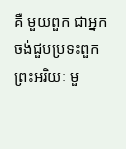គឺ មួយពួក ជាអ្នកចង់ជួបប្រទះពួកព្រះអរិយៈ មួ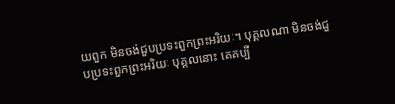យពួក មិនចង់ជួបប្រទះពួកព្រះអរិយៈ។ បុគ្គលណា មិនចង់ជួបប្រទះពួកព្រះអរិយៈ បុគ្គលនោះ គេគប្បី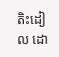តិះដៀល ដោ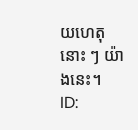យហេតុនោះ ៗ យ៉ាងនេះ។
ID: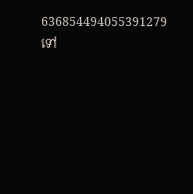636854494055391279
ទៅ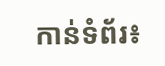កាន់ទំព័រ៖